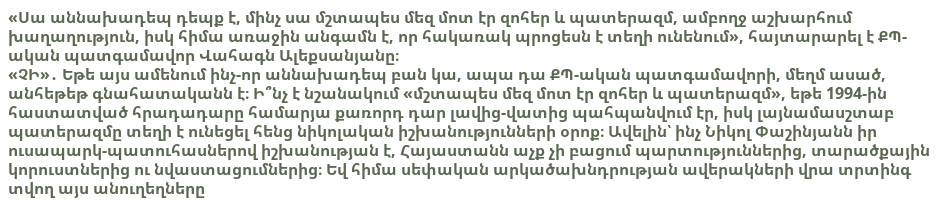«Սա աննախադեպ դեպք է, մինչ սա մշտապես մեզ մոտ էր զոհեր և պատերազմ, ամբողջ աշխարհում խաղաղություն, իսկ հիմա առաջին անգամն է, որ հակառակ պրոցեսն է տեղի ունենում», հայտարարել է ՔՊ-ական պատգամավոր Վահագն Ալեքսանյանը։
«ՉԻ»․ Եթե այս ամենում ինչ-որ աննախադեպ բան կա, ապա դա ՔՊ-ական պատգամավորի, մեղմ ասած, անհեթեթ գնահատականն է։ Ի՞նչ է նշանակում «մշտապես մեզ մոտ էր զոհեր և պատերազմ», եթե 1994-ին հաստատված հրադադարը համարյա քառորդ դար լավից-վատից պահպանվում էր, իսկ լայնամասշտաբ պատերազմը տեղի է ունեցել հենց նիկոլական իշխանությունների օրոք։ Ավելին՝ ինչ Նիկոլ Փաշինյանն իր ուսապարկ-պատուհասներով իշխանության է, Հայաստանն աչք չի բացում պարտություններից, տարածքային կորուստներից ու նվաստացումներից։ Եվ հիմա սեփական արկածախնդրության ավերակների վրա տրտինգ տվող այս անուղեղները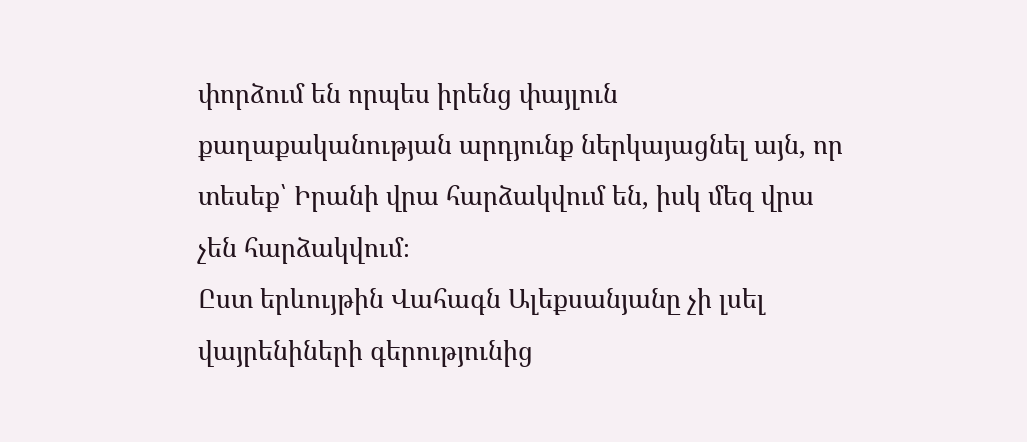փորձում են որպես իրենց փայլուն քաղաքականության արդյունք ներկայացնել այն, որ տեսեք՝ Իրանի վրա հարձակվում են, իսկ մեզ վրա չեն հարձակվում։
Ըստ երևույթին Վահագն Ալեքսանյանը չի լսել վայրենիների գերությունից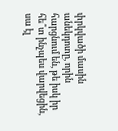փրկվածի մասին անեկդոտը, որին հարցնում են, թե իսկ իր հե՞տ ինչպես վարվեցին, սա էլ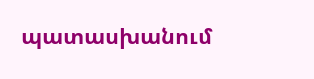պատասխանում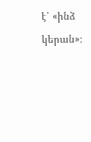է՝ «ինձ կերան»։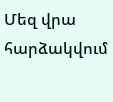Մեզ վրա հարձակվում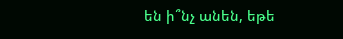են ի՞նչ անեն, եթե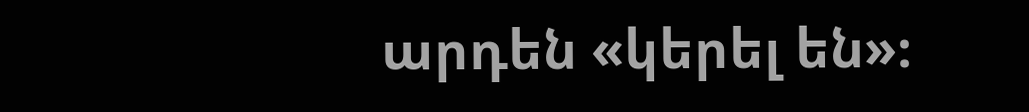արդեն «կերել են»։